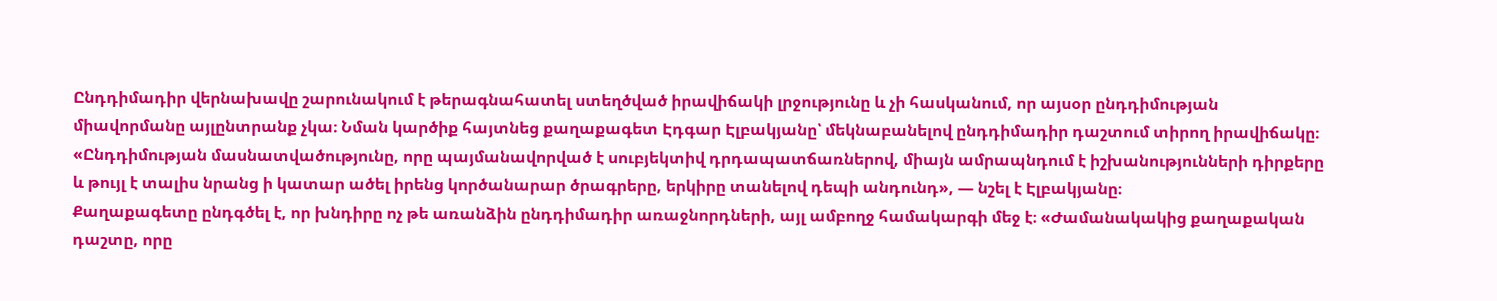Ընդդիմադիր վերնախավը շարունակում է թերագնահատել ստեղծված իրավիճակի լրջությունը և չի հասկանում, որ այսօր ընդդիմության միավորմանը այլընտրանք չկա։ Նման կարծիք հայտնեց քաղաքագետ Էդգար Էլբակյանը՝ մեկնաբանելով ընդդիմադիր դաշտում տիրող իրավիճակը։
«Ընդդիմության մասնատվածությունը, որը պայմանավորված է սուբյեկտիվ դրդապատճառներով, միայն ամրապնդում է իշխանությունների դիրքերը և թույլ է տալիս նրանց ի կատար ածել իրենց կործանարար ծրագրերը, երկիրը տանելով դեպի անդունդ», — նշել է Էլբակյանը։
Քաղաքագետը ընդգծել է, որ խնդիրը ոչ թե առանձին ընդդիմադիր առաջնորդների, այլ ամբողջ համակարգի մեջ է։ «Ժամանակակից քաղաքական դաշտը, որը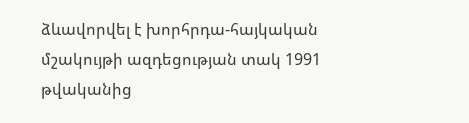ձևավորվել է խորհրդա-հայկական մշակույթի ազդեցության տակ 1991 թվականից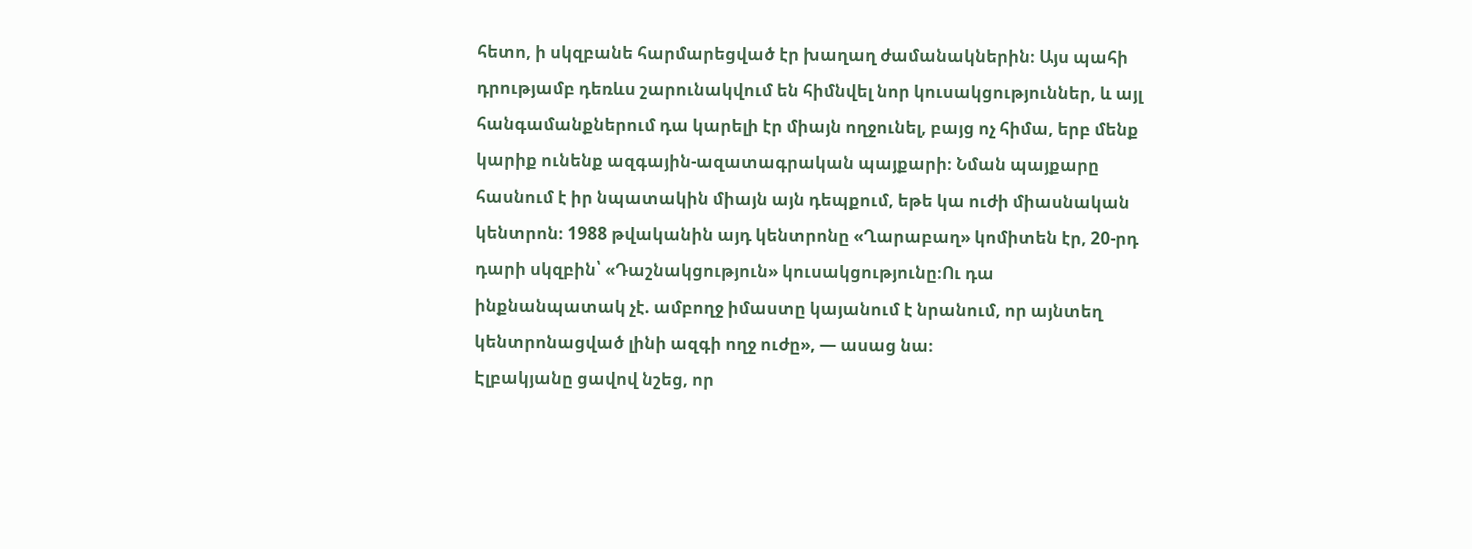հետո, ի սկզբանե հարմարեցված էր խաղաղ ժամանակներին։ Այս պահի դրությամբ դեռևս շարունակվում են հիմնվել նոր կուսակցություններ, և այլ հանգամանքներում դա կարելի էր միայն ողջունել, բայց ոչ հիմա, երբ մենք կարիք ունենք ազգային-ազատագրական պայքարի։ Նման պայքարը հասնում է իր նպատակին միայն այն դեպքում, եթե կա ուժի միասնական կենտրոն։ 1988 թվականին այդ կենտրոնը «Ղարաբաղ» կոմիտեն էր, 20-րդ դարի սկզբին՝ «Դաշնակցություն» կուսակցությունը։Ու դա ինքնանպատակ չէ. ամբողջ իմաստը կայանում է նրանում, որ այնտեղ կենտրոնացված լինի ազգի ողջ ուժը», — ասաց նա։
Էլբակյանը ցավով նշեց, որ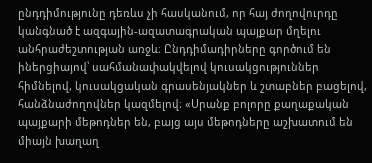ընդդիմությունը դեռևս չի հասկանում, որ հայ ժողովուրդը կանգնած է ազգային-ազատագրական պայքար մղելու անհրաժեշտության առջև։ Ընդդիմադիրները գործում են իներցիայով՝ սահմանափակվելով կուսակցություններ հիմնելով, կուսակցական գրասենյակներ և շտաբներ բացելով, հանձնաժողովներ կազմելով։ «Սրանք բոլորը քաղաքական պայքարի մեթոդներ են, բայց այս մեթոդները աշխատում են միայն խաղաղ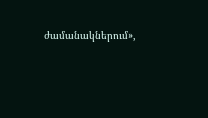ժամանակներում»,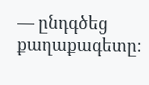— ընդգծեց քաղաքագետը։